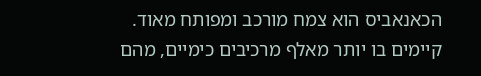הכאנאביס הוא צמח מורכב ומפותח מאוד. קיימים בו יותר מאלף מרכיבים כימיים, מהם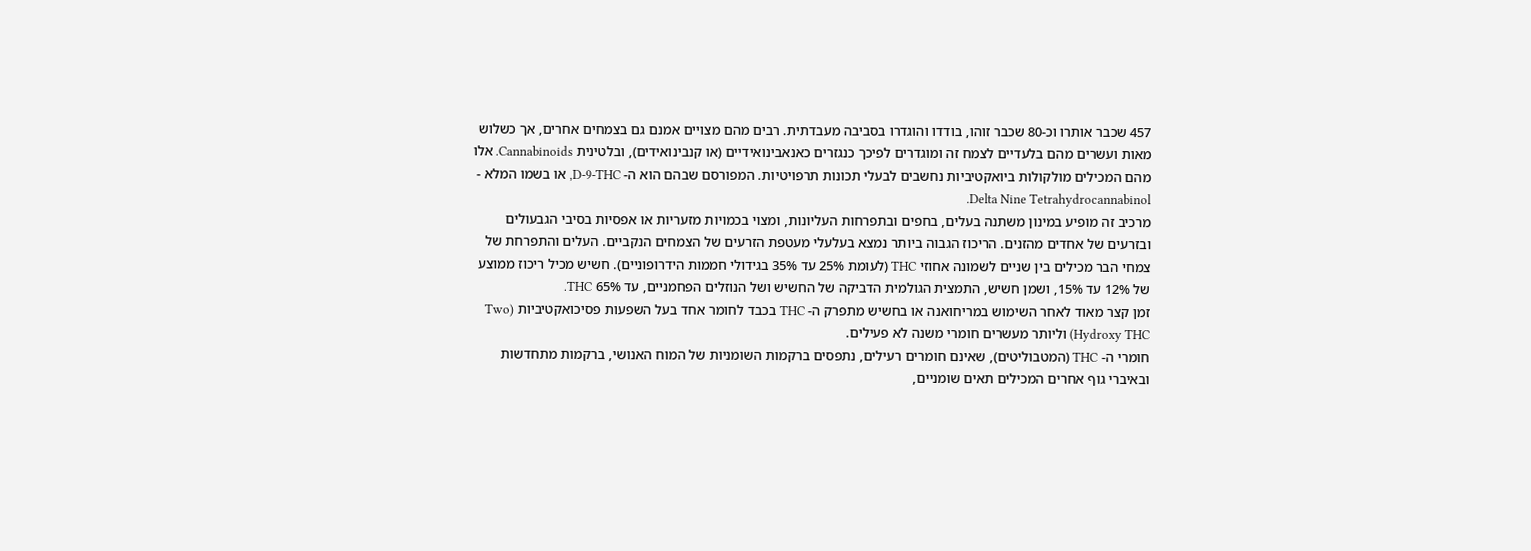457 שכבר אותרו וכ-80 שכבר זוהו, בודדו והוגדרו בסביבה מעבדתית. רבים מהם מצויים אמנם גם בצמחים אחרים, אך כשלוש מאות ועשרים מהם בלעדיים לצמח זה ומוגדרים לפיכך כנגזרים כאנאבינואידיים (או קנבינואידים), ובלטינית Cannabinoids. אלו מהם המכילים מולקולות ביואקטיביות נחשבים לבעלי תכונות תרפויטיות. המפורסם שבהם הוא ה- D-9-THC, או בשמו המלא - Delta Nine Tetrahydrocannabinol.
מרכיב זה מופיע במינון משתנה בעלים, בחפים ובתפרחות העליונות, ומצוי בכמויות מזעריות או אפסיות בסיבי הגבעולים ובזרעים של אחדים מהזנים. הריכוז הגבוה ביותר נמצא בעלעלי מעטפת הזרעים של הצמחים הנקביים. העלים והתפרחת של צמחי הבר מכילים בין שניים לשמונה אחוזי THC (לעומת 25% עד 35% בגידולי חממות הידרופוניים). חשיש מכיל ריכוז ממוצע של 12% עד 15%, ושמן חשיש, התמצית הגולמית הדביקה של החשיש ושל הנוזלים הפחמניים, עד 65% THC.
זמן קצר מאוד לאחר השימוש במריחואנה או בחשיש מתפרק ה- THC בכבד לחומר אחד בעל השפעות פסיכואקטיביות (Two Hydroxy THC) וליותר מעשרים חומרי משנה לא פעילים.
חומרי ה- THC (המטבוליטים), שאינם חומרים רעילים, נתפסים ברקמות השומניות של המוח האנושי, ברקמות מתחדשות ובאיברי גוף אחרים המכילים תאים שומניים,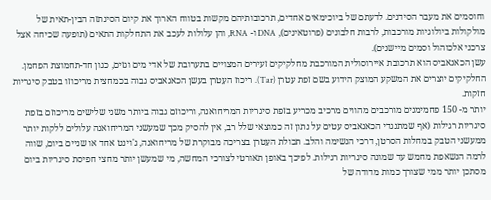וחוסמים את מעבר הסידנים. לדעתם של ביוכימאים אחדים, תרכובותיהם מקשות בטווח הארוך את קיום הסינתזה הבין-תאית של מולקולות ביולוגיות מורכבות, לרבות חלבונים (פרוטאינים), DNA ו- RNA, והן עלולות לעכב את התחלקות התאים (תופעה שכיחה אצל צרכני אלכוהול וסמים מיישנים).
עשן הכאנאביס הוא תרכובת איירוסולית המורכבת מחלקיקים זעירים המצויים בתערובת של אדי מים וגזים, כגון חד-תחמוצת הפחמן. החלקיקים יוצרים את המשקע המוצק הידוע בשם זפת עִטרן (Tar). ריכוז העִטרן בעשן הכאנאביס גבוה בכמחצית מריכוזו בטבק סיגריות חזקות.
יותר מ- 150 פחמימנים מורכבים מהווים מרכיב מכריע בזפת סיגריות המריחואנה, וריכוזם גבוה ביותר משני שלישים מריכוזם בזפת סיגריות רגילות (אף שמתנגדי הכאנאביס עטים על נתון זה כמוצאי שלל רב, אין להסיק מכך שמעשני המריחואנה עלולים ללקות יותר ממעשני הטבק במחלות הסרטן, דרכי הנשימה והלב. תכולת העִטרן בצריכה מבוקרת של מריחואנה, ג'וינט אחד או שניים ביום, שווה לרמה הנשאפת מחמש עד שמונה סיגריות רגילות. לפיכך באופן תאורטי לצורכי המחשה, מי שמעשן יותר מחצי חפיסת סיגריות ביום מסתכן יותר ממי שצורך כמות מדודה של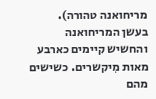מריחואנה טהורה).
בעשן המריחואנה והחשיש קיימים כארבע מאות מִיקשרים. כשישים מהם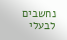נחשבים לבעלי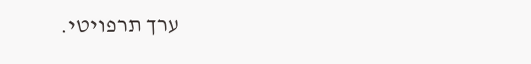ערך תרפויטי.